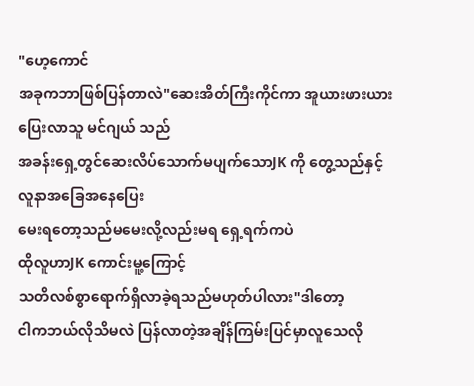"ဟေ့ကောင်
အခုကဘာဖြစ်ပြန်တာလဲ"ဆေးအိတ်ကြီးကိုင်ကာ အူယားဖားယား
ပြေးလာသူ မင်ဂျယ် သည်
အခန်းရှေ့တွင်ဆေးလိပ်သောက်မပျက်သောJK ကို တွေ့သည်နှင့်
လူနာအခြေအနေပြေး
မေးရတော့သည်မမေးလို့လည်းမရ ရှေ့ရက်ကပဲ
ထိုလူဟာJK ကောင်းမူ့ကြောင့်
သတိလစ်စွာရောက်ရှိလာခဲ့ရသည်မဟုတ်ပါလား"ဒါတော့
ငါကဘယ်လိုသိမလဲ ပြန်လာတဲ့အချိန်ကြမ်းပြင်မှာလူသေလို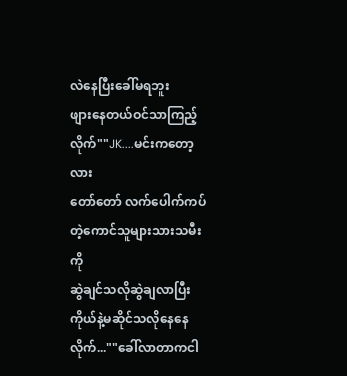လဲနေပြီးခေါ်မရဘူး
ဖျားနေတယ်ဝင်သာကြည့်လိုက်""JK....မင်းကတော့လား
တော်တော် လက်ပေါက်ကပ်တဲ့ကောင်သူများသားသမီးကို
ဆွဲချင်သလိုဆွဲချလာပြီး
ကိုယ်နဲ့မဆိုင်သလိုနေနေလိုက်...""ခေါ်လာတာကငါ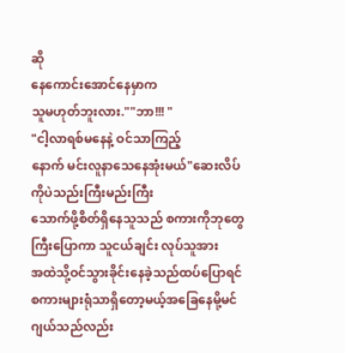ဆို
နေကောင်းအောင်နေမှာက
သူမဟုတ်ဘူးလား.""ဘာ!!! "
"ငါ့လာရစ်မနေနဲ့ ဝင်သာကြည့်
နောက် မင်းလူနာသေနေအုံးမယ်"ဆေးလိပ်ကိုပဲသည်းကြီးမည်းကြီး
သောက်ဖို့စိတ်ရှိနေသူသည် စကားကိုဘုတွေကြီးပြောကာ သူငယ်ချင်း လုပ်သူအား
အထဲသို့ဝင်သွားခိုင်းနေခဲ့သည်ထပ်ပြောရင်စကားများရုံသာရှိတော့မယ့်အခြေနေမို့မင်ဂျယ်သည်လည်း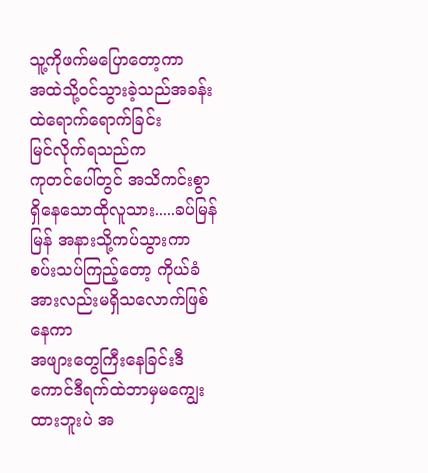သူ့ကိုဖက်မပြောတော့ကာ
အထဲသို့ဝင်သွားခဲ့သည်အခန်းထဲရောက်ရောက်ခြင်း
မြင်လိုက်ရသည်က
ကုတင်ပေါ်တွင် အသိကင်းစွာရှိနေသောထိုလူသား.....ခပ်မြန်မြန် အနားသို့ကပ်သွားကာ
စပ်းသပ်ကြည့်တော့ ကိုယ်ခံအားလည်းမရှိသလောက်ဖြစ်နေကာ
အဖျားတွေကြီးနေခြင်းဒီကောင်ဒီရက်ထဲဘာမှမကျွေးထားဘူးပဲ အ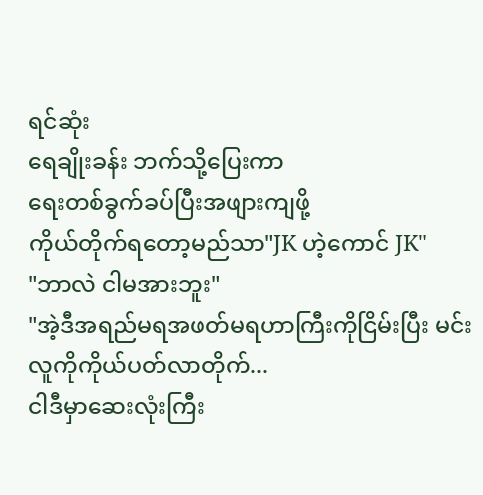ရင်ဆုံး
ရေချိုးခန်း ဘက်သို့ပြေးကာ
ရေးတစ်ခွက်ခပ်ပြီးအဖျားကျဖို့
ကိုယ်တိုက်ရတော့မည်သာ"JK ဟဲ့ကောင် JK"
"ဘာလဲ ငါမအားဘူး"
"အဲ့ဒီအရည်မရအဖတ်မရဟာကြီးကိုငြိမ်းပြီး မင်းလူကိုကိုယ်ပတ်လာတိုက်...
ငါဒီမှာဆေးလုံးကြီး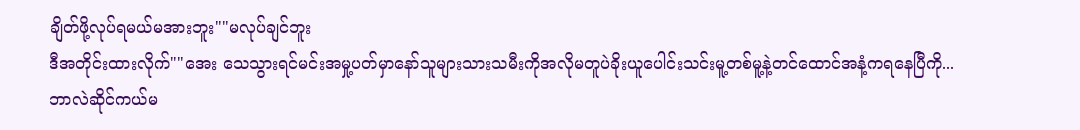ချိတ်ဖို့လုပ်ရမယ်မအားဘူး""မလုပ်ချင်ဘူး
ဒီအတိုင်းထားလိုက်""အေး သေသွားရင်မင်းအမှု့ပတ်မှာနော်သူများသားသမီးကိုအလိုမတူပဲခိုးယူပေါင်းသင်းမူ့တစ်မူ့နဲ့တင်ထောင်အနံ့ကရနေပြီကို...
ဘာလဲဆိုင်ကယ်မ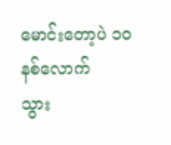မောင်းတော့ပဲ ၁၀နစ်လောက်
သွား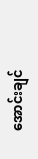အောင်းချင်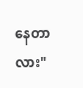နေတာလား"